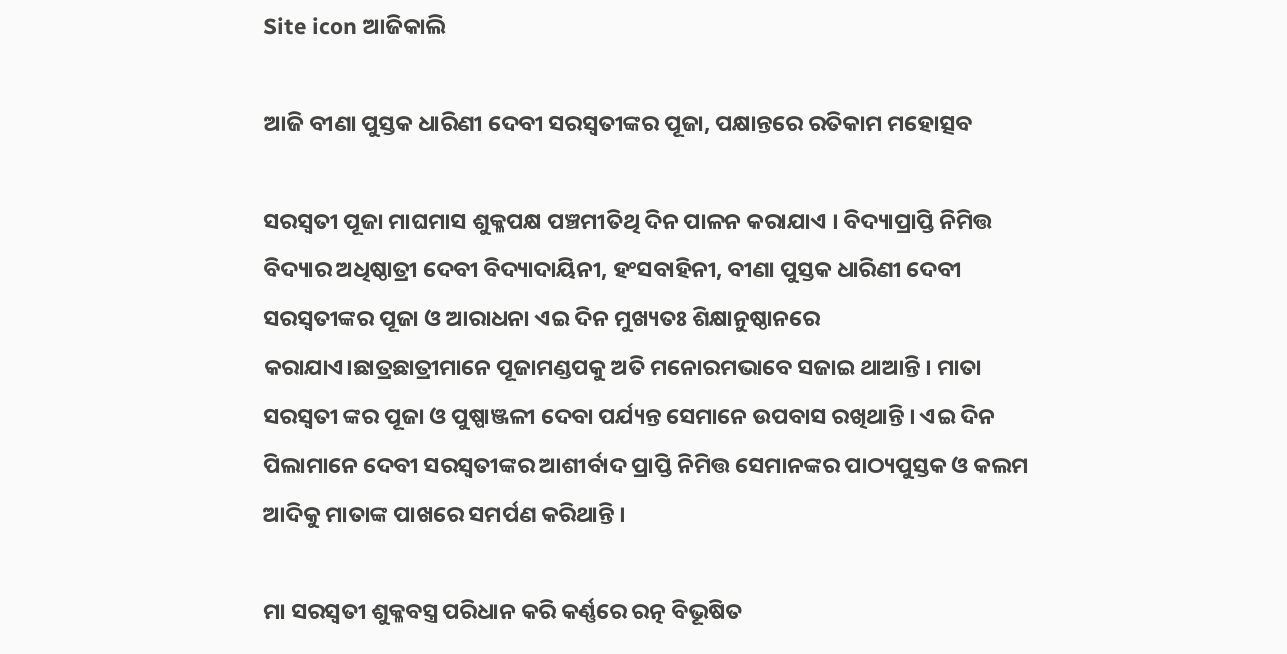Site icon ଆଜିକାଲି

ଆଜି ବୀଣା ପୁସ୍ତକ ଧାରିଣୀ ଦେବୀ ସରସ୍ୱତୀଙ୍କର ପୂଜା, ପକ୍ଷାନ୍ତରେ ରତିକାମ ମହୋତ୍ସବ

ସରସ୍ୱତୀ ପୂଜା ମାଘମାସ ଶୁକ୍ଳପକ୍ଷ ପଞ୍ଚମୀତିଥି ଦିନ ପାଳନ କରାଯାଏ । ବିଦ୍ୟାପ୍ରାପ୍ତି ନିମିତ୍ତ ବିଦ୍ୟାର ଅଧିଷ୍ଠାତ୍ରୀ ଦେବୀ ବିଦ୍ୟାଦାୟିନୀ, ହଂସବାହିନୀ, ବୀଣା ପୁସ୍ତକ ଧାରିଣୀ ଦେବୀ ସରସ୍ୱତୀଙ୍କର ପୂଜା ଓ ଆରାଧନା ଏଇ ଦିନ ମୁଖ୍ୟତଃ ଶିକ୍ଷାନୁଷ୍ଠାନରେ କରାଯାଏ।ଛାତ୍ରଛାତ୍ରୀମାନେ ପୂଜାମଣ୍ଡପକୁ ଅତି ମନୋରମଭାବେ ସଜାଇ ଥାଆନ୍ତି । ମାତା ସରସ୍ୱତୀ ଙ୍କର ପୂଜା ଓ ପୁଷ୍ପାଞ୍ଜଳୀ ଦେବା ପର୍ଯ୍ୟନ୍ତ ସେମାନେ ଉପବାସ ରଖିଥାନ୍ତି । ଏଇ ଦିନ ପିଲାମାନେ ଦେବୀ ସରସ୍ୱତୀଙ୍କର ଆଶୀର୍ବାଦ ପ୍ରାପ୍ତି ନିମିତ୍ତ ସେମାନଙ୍କର ପାଠ୍ୟପୁସ୍ତକ ଓ କଲମ ଆଦିକୁ ମାତାଙ୍କ ପାଖରେ ସମର୍ପଣ କରିଥାନ୍ତି ।

ମା ସରସ୍ୱତୀ ଶୁକ୍ଳବସ୍ତ୍ର ପରିଧାନ କରି କର୍ଣ୍ଣରେ ରତ୍ନ ବିଭୂଷିତ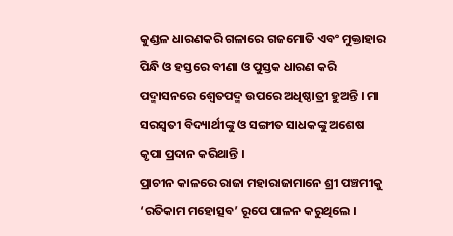କୁଣ୍ଡଳ ଧାରଣକରି ଗଳାରେ ଗଜମୋତି ଏବଂ ମୁକ୍ତାହାର ପିନ୍ଧି ଓ ହସ୍ତରେ ବୀଣା ଓ ପୁସ୍ତକ ଧାରଣ କରି ପଦ୍ମାସନରେ ଶ୍ୱେତପଦ୍ମ ଉପରେ ଅଧିଷ୍ଠାତ୍ରୀ ହୁଅନ୍ତି । ମା ସରସ୍ୱତୀ ବିଦ୍ୟାର୍ଥୀଙ୍କୁ ଓ ସଙ୍ଗୀତ ସାଧକଙ୍କୁ ଅଶେଷ କୃପା ପ୍ରଦାନ କରିଥାନ୍ତି ।
ପ୍ରାଚୀନ କାଳରେ ରାଜା ମହାରାଜାମାନେ ଶ୍ରୀ ପଞ୍ଚମୀକୁ ‘ରତିକାମ ମହୋତ୍ସବ’ ରୂପେ ପାଳନ କରୁଥିଲେ ।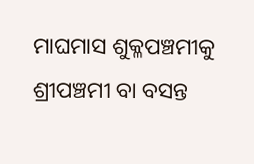ମାଘମାସ ଶୁକ୍ଳପଞ୍ଚମୀକୁ ଶ୍ରୀପଞ୍ଚମୀ ବା ବସନ୍ତ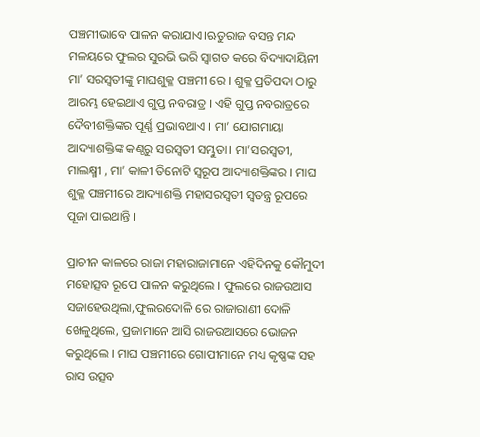ପଞ୍ଚମୀଭାବେ ପାଳନ କରାଯାଏ।ଋତୁରାଜ ବସନ୍ତ ମନ୍ଦ ମଳୟରେ ଫୁଲର ସୁରଭି ଭରି ସ୍ୱାଗତ କରେ ବିଦ୍ୟାଦାୟିନୀ ମା’ ସରସ୍ୱତୀଙ୍କୁ ମାଘଶୁକ୍ଳ ପଞ୍ଚମୀ ରେ । ଶୁକ୍ଳ ପ୍ରତିପଦା ଠାରୁ ଆରମ୍ଭ ହେଇଥାଏ ଗୁପ୍ତ ନବରାତ୍ର । ଏହି ଗୁପ୍ତ ନବରାତ୍ରରେ ଦୈବୀଶକ୍ତିଙ୍କର ପୂର୍ଣ୍ଣ ପ୍ରଭାବଥାଏ । ମା’ ଯୋଗମାୟା ଆଦ୍ୟାଶକ୍ତିଙ୍କ କଣ୍ଠରୁ ସରସ୍ୱତୀ ସମ୍ଭୁତା। ମା’ସରସ୍ୱତୀ, ମାଲକ୍ଷ୍ମୀ , ମା’ କାଳୀ ତିନୋଟି ସ୍ୱରୂପ ଆଦ୍ୟାଶକ୍ତିଙ୍କର । ମାଘ ଶୁକ୍ଳ ପଞ୍ଚମୀରେ ଆଦ୍ୟାଶକ୍ତି ମହାସରସ୍ୱତୀ ସ୍ୱତନ୍ତ୍ର ରୂପରେ ପୂଜା ପାଇଥାନ୍ତି ।

ପ୍ରାଚୀନ କାଳରେ ରାଜା ମହାରାଜାମାନେ ଏହିଦିନକୁ କୌମୁଦୀ ମହୋତ୍ସବ ରୂପେ ପାଳନ କରୁଥିଲେ । ଫୁଲରେ ରାଜଉଆସ ସଜାହେଉଥିଲା,ଫୁଲରଦୋଳି ରେ ରାଜାରାଣୀ ଦୋଳି ଖେଳୁଥିଲେ, ପ୍ରଜାମାନେ ଆସି ରାଜଉଆସରେ ଭୋଜନ କରୁଥିଲେ । ମାଘ ପଞ୍ଚମୀରେ ଗୋପୀମାନେ ମଧ୍ୟ କୃଷ୍ଣଙ୍କ ସହ ରାସ ଉତ୍ସବ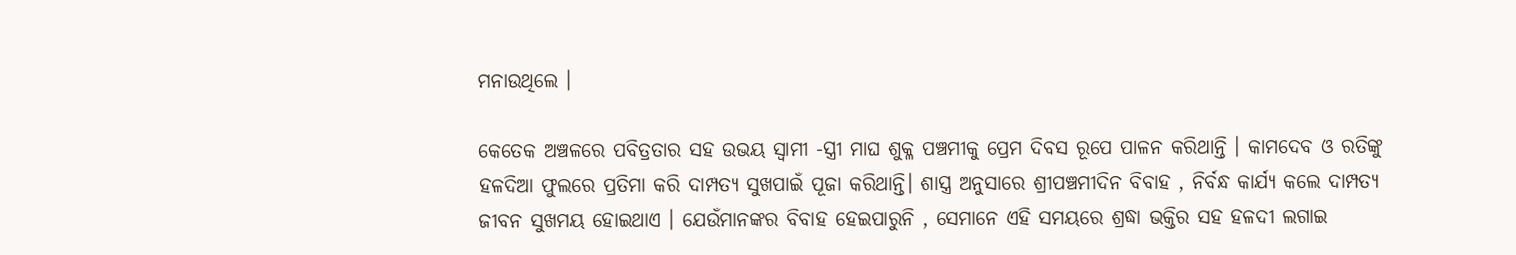ମନାଉଥିଲେ ।

କେତେକ ଅଞ୍ଚଳରେ ପବିତ୍ରତାର ସହ ଉଭୟ ସ୍ୱାମୀ -ସ୍ତ୍ରୀ ମାଘ ଶୁକ୍ଳ ପଞ୍ଚମୀକୁ ପ୍ରେମ ଦିବସ ରୂପେ ପାଳନ କରିଥାନ୍ତି । କାମଦେବ ଓ ରତିଙ୍କୁ ହଳଦିଆ ଫୁଲରେ ପ୍ରତିମା କରି ଦାମ୍ପତ୍ୟ ସୁଖପାଇଁ ପୂଜା କରିଥାନ୍ତି। ଶାସ୍ତ୍ର ଅନୁସାରେ ଶ୍ରୀପଞ୍ଚମୀଦିନ ବିବାହ , ନିର୍ବନ୍ଧ କାର୍ଯ୍ୟ କଲେ ଦାମ୍ପତ୍ୟ ଜୀବନ ସୁଖମୟ ହୋଇଥାଏ । ଯେଉଁମାନଙ୍କର ବିବାହ ହେଇପାରୁନି , ସେମାନେ ଏହି ସମୟରେ ଶ୍ରଦ୍ଧା ଭକ୍ତିର ସହ ହଳଦୀ ଲଗାଇ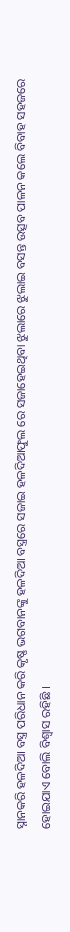ସ୍ନାନକରି ହଳଦିଆ ବସ୍ତ୍ର ପରିଧାନ କରି କୃଷ୍ଣ ଭଗବାନଙ୍କୁ ହଳଦିଆ ବସ୍ତ୍ରରେ ସଜାଇ ହଳଦିଆଫୁଲ ରେ ସଜାହେଇଥିବା ଝୁଲାରେ ଝୁଲାଇ ବସନ୍ତ ଉତ୍ସବ ପାଳନ କଲେ ବିବାହ ସହଜରେ ହୋଇଯାଏ ବୋଲି ବିଶ୍ୱାସ ରହିଛି ।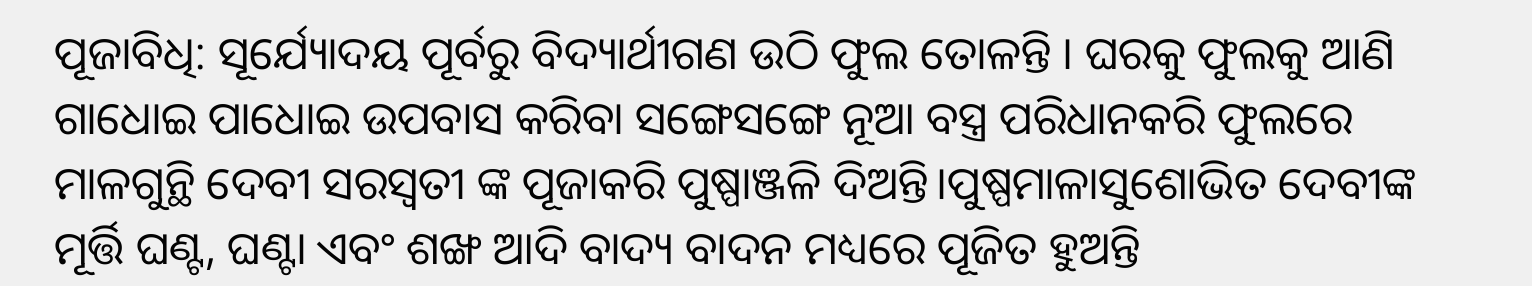ପୂଜାବିଧି: ସୂର୍ଯ୍ୟୋଦୟ ପୂର୍ବରୁ ବିଦ୍ୟାର୍ଥୀଗଣ ଉଠି ଫୁଲ ତୋଳନ୍ତି । ଘରକୁ ଫୁଲକୁ ଆଣି ଗାଧୋଇ ପାଧୋଇ ଉପବାସ କରିବା ସଙ୍ଗେସଙ୍ଗେ ନୂଆ ବସ୍ତ୍ର ପରିଧାନକରି ଫୁଲରେ ମାଳଗୁନ୍ଥି ଦେବୀ ସରସ୍ୱତୀ ଙ୍କ ପୂଜାକରି ପୁଷ୍ପାଞ୍ଜଳି ଦିଅନ୍ତି।ପୁଷ୍ପମାଳାସୁଶୋଭିତ ଦେବୀଙ୍କ ମୂର୍ତ୍ତି ଘଣ୍ଟ, ଘଣ୍ଟା ଏବଂ ଶଙ୍ଖ ଆଦି ବାଦ୍ୟ ବାଦନ ମଧ୍ୟରେ ପୂଜିତ ହୁଅନ୍ତି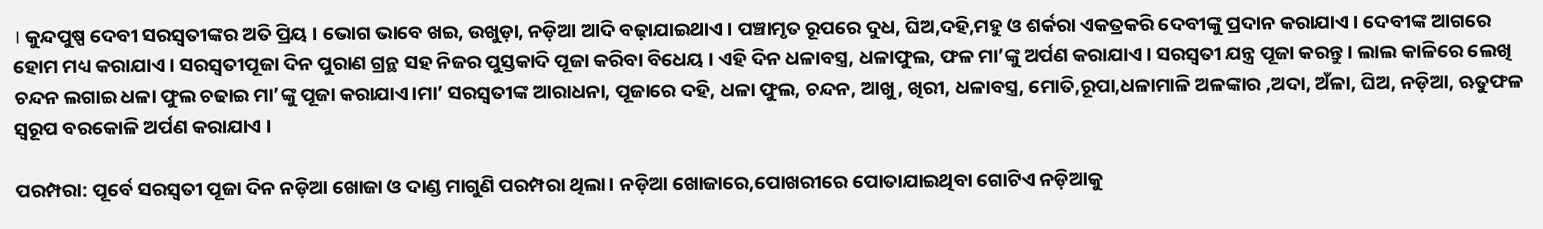। କୁନ୍ଦପୁଷ୍ପ ଦେବୀ ସରସ୍ୱତୀଙ୍କର ଅତି ପ୍ରିୟ । ଭୋଗ ଭାବେ ଖଇ, ଉଖୁଡ଼ା, ନଡ଼ିଆ ଆଦି ବଢ଼ାଯାଇଥାଏ । ପଞ୍ଚାମୃତ ରୂପରେ ଦୁଧ, ଘିଅ,ଦହି,ମହୁ ଓ ଶର୍କରା ଏକତ୍ରକରି ଦେବୀଙ୍କୁ ପ୍ରଦାନ କରାଯାଏ । ଦେବୀଙ୍କ ଆଗରେ ହୋମ ମଧ୍ୟ କରାଯାଏ । ସରସ୍ୱତୀପୂଜା ଦିନ ପୁରାଣ ଗ୍ରନ୍ଥ ସହ ନିଜର ପୁସ୍ତକାଦି ପୂଜା କରିବା ବିଧେୟ । ଏହି ଦିନ ଧଳାବସ୍ତ୍ର, ଧଳାଫୁଲ, ଫଳ ମା’ଙ୍କୁ ଅର୍ପଣ କରାଯାଏ । ସରସ୍ୱତୀ ଯନ୍ତ୍ର ପୂଜା କରନ୍ତୁ । ଲାଲ କାଳିରେ ଲେଖି ଚନ୍ଦନ ଲଗାଇ ଧଳା ଫୁଲ ଚଢାଇ ମା’ଙ୍କୁ ପୂଜା କରାଯାଏ।ମା’ ସରସ୍ୱତୀଙ୍କ ଆରାଧନା, ପୂଜାରେ ଦହି, ଧଳା ଫୁଲ, ଚନ୍ଦନ, ଆଖୁ, ଖିରୀ, ଧଳାବସ୍ତ୍ର, ମୋତି,ରୂପା,ଧଳାମାଳି ଅଳଙ୍କାର ,ଅଦା, ଅଁଳା, ଘିଅ, ନଡ଼ିଆ, ଋତୁଫଳ ସ୍ୱରୂପ ବରକୋଳି ଅର୍ପଣ କରାଯାଏ ।

ପରମ୍ପରା: ପୂର୍ବେ ସରସ୍ୱତୀ ପୂଜା ଦିନ ନଡ଼ିଆ ଖୋଜା ଓ ଦାଣ୍ଡ ମାଗୁଣି ପରମ୍ପରା ଥିଲା। ନଡ଼ିଆ ଖୋଜାରେ,ପୋଖରୀରେ ପୋତାଯାଇଥିବା ଗୋଟିଏ ନଡ଼ିଆକୁ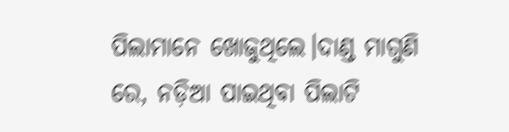ପିଲାମାନେ ଖୋଜୁଥିଲେ।ଦାଣ୍ଡ ମାଗୁଣି ରେ, ନଡ଼ିଆ ପାଇଥିବା ପିଲାଟି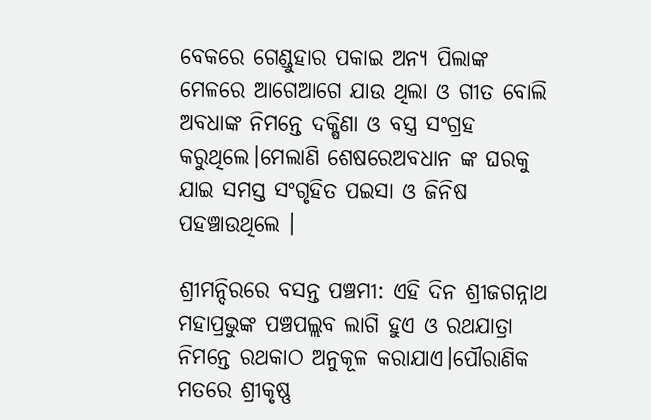ବେକରେ ଗେଣ୍ଡୁହାର ପକାଇ ଅନ୍ୟ ପିଲାଙ୍କ ମେଳରେ ଆଗେଆଗେ ଯାଉ ଥିଲା ଓ ଗୀତ ବୋଲି ଅବଧାଙ୍କ ନିମନ୍ତେ ଦକ୍ଷିଣା ଓ ବସ୍ତ୍ର ସଂଗ୍ରହ କରୁଥିଲେ।ମେଲାଣି ଶେଷରେଅବଧାନ ଙ୍କ ଘରକୁ ଯାଇ ସମସ୍ତ ସଂଗୃହିତ ପଇସା ଓ ଜିନିଷ ପହଞ୍ଚାଉଥିଲେ ।

ଶ୍ରୀମନ୍ଦିରରେ ବସନ୍ତ ପଞ୍ଚମୀ: ଏହି ଦିନ ଶ୍ରୀଜଗନ୍ନାଥ ମହାପ୍ରଭୁଙ୍କ ପଞ୍ଚପଲ୍ଲବ ଲାଗି ହୁଏ ଓ ରଥଯାତ୍ରା ନିମନ୍ତେ ରଥକାଠ ଅନୁକୂଳ କରାଯାଏ।ପୌରାଣିକ ମତରେ ଶ୍ରୀକୃଷ୍ଣ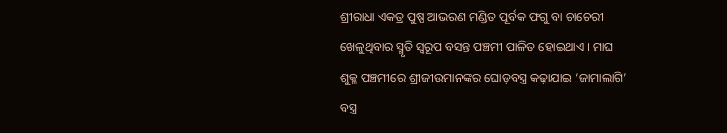ଶ୍ରୀରାଧା ଏକତ୍ର ପୁଷ୍ପ ଆଭରଣ ମଣ୍ଡିତ ପୂର୍ବକ ଫଗୁ ବା ଚାଚେରୀ ଖେଳୁଥିବାର ସ୍ମୃତି ସ୍ୱରୂପ ବସନ୍ତ ପଞ୍ଚମୀ ପାଳିତ ହୋଇଥାଏ । ମାଘ ଶୁକ୍ଳ ପଞ୍ଚମୀରେ ଶ୍ରୀଜୀଉମାନଙ୍କର ଘୋଡ଼ବସ୍ତ୍ର କଢ଼ାଯାଇ ‘ଜାମାଲାଗି’ ବସ୍ତ୍ର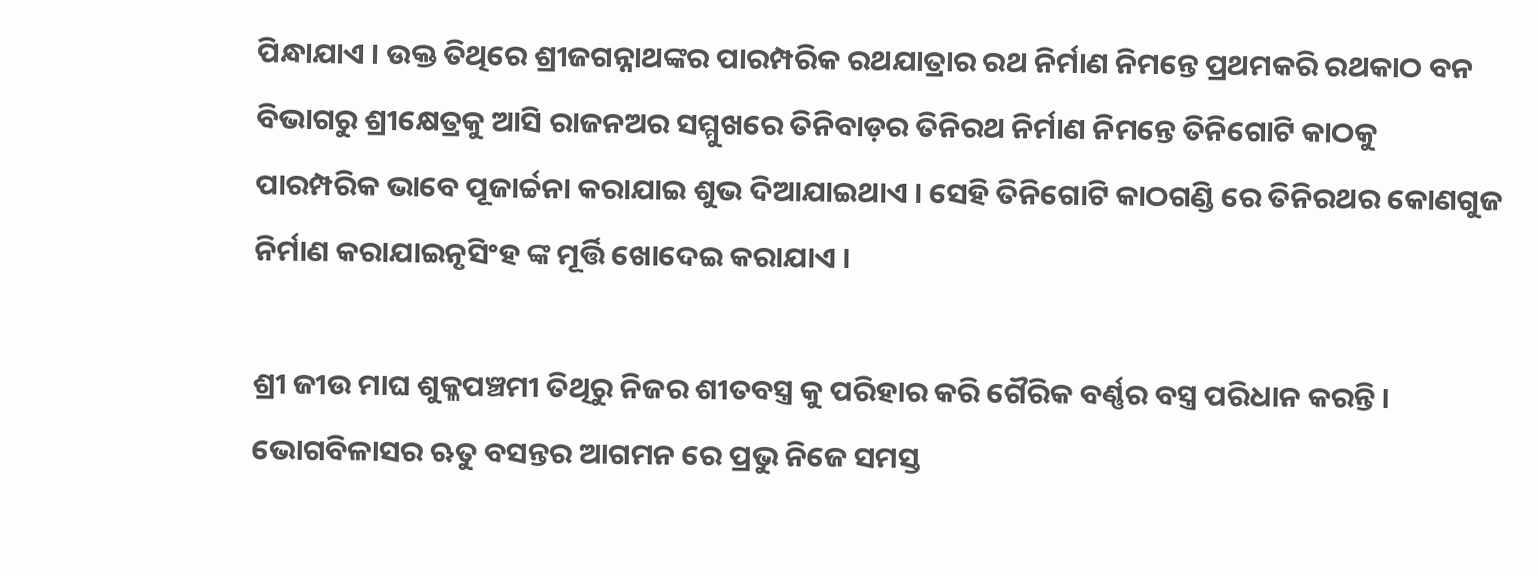ପିନ୍ଧାଯାଏ । ଉକ୍ତ ତିଥିରେ ଶ୍ରୀଜଗନ୍ନାଥଙ୍କର ପାରମ୍ପରିକ ରଥଯାତ୍ରାର ରଥ ନିର୍ମାଣ ନିମନ୍ତେ ପ୍ରଥମକରି ରଥକାଠ ବନ ବିଭାଗରୁ ଶ୍ରୀକ୍ଷେତ୍ରକୁ ଆସି ରାଜନଅର ସମ୍ମୁଖରେ ତିନିବାଡ଼ର ତିନିରଥ ନିର୍ମାଣ ନିମନ୍ତେ ତିନିଗୋଟି କାଠକୁ ପାରମ୍ପରିକ ଭାବେ ପୂଜାର୍ଚ୍ଚନା କରାଯାଇ ଶୁଭ ଦିଆଯାଇଥାଏ । ସେହି ତିନିଗୋଟି କାଠଗଣ୍ଡି ରେ ତିନିରଥର କୋଣଗୁଜ ନିର୍ମାଣ କରାଯାଇନୃସିଂହ ଙ୍କ ମୂର୍ତ୍ତି ଖୋଦେଇ କରାଯାଏ ।

ଶ୍ରୀ ଜୀଉ ମାଘ ଶୁକ୍ଳପଞ୍ଚମୀ ତିଥିରୁ ନିଜର ଶୀତବସ୍ତ୍ର କୁ ପରିହାର କରି ଗୈରିକ ବର୍ଣ୍ଣର ବସ୍ତ୍ର ପରିଧାନ କରନ୍ତି । ଭୋଗବିଳାସର ଋତୁ ବସନ୍ତର ଆଗମନ ରେ ପ୍ରଭୁ ନିଜେ ସମସ୍ତ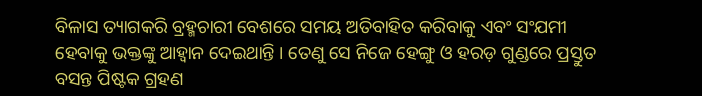ବିଳାସ ତ୍ୟାଗକରି ବ୍ରହ୍ମଚାରୀ ବେଶରେ ସମୟ ଅତିବାହିତ କରିବାକୁ ଏବଂ ସଂଯମୀ ହେବାକୁ ଭକ୍ତଙ୍କୁ ଆହ୍ୱାନ ଦେଇଥାନ୍ତି । ତେଣୁ ସେ ନିଜେ ହେଙ୍ଗୁ ଓ ହରଡ଼ ଗୁଣ୍ଡରେ ପ୍ରସ୍ତୁତ ବସନ୍ତ ପିଷ୍ଟକ ଗ୍ରହଣ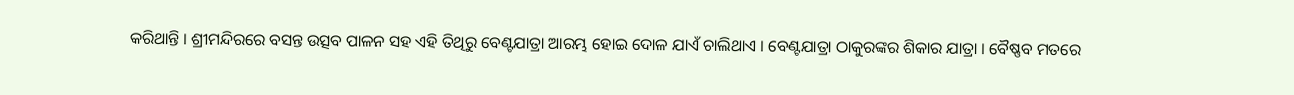କରିଥାନ୍ତି । ଶ୍ରୀମନ୍ଦିରରେ ବସନ୍ତ ଉତ୍ସବ ପାଳନ ସହ ଏହି ତିଥିରୁ ବେଣ୍ଟଯାତ୍ରା ଆରମ୍ଭ ହୋଇ ଦୋଳ ଯାଏଁ ଚାଲିଥାଏ । ବେଣ୍ଟଯାତ୍ରା ଠାକୁରଙ୍କର ଶିକାର ଯାତ୍ରା । ବୈଷ୍ଣବ ମତରେ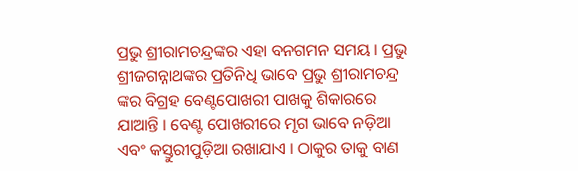ପ୍ରଭୁ ଶ୍ରୀରାମଚନ୍ଦ୍ରଙ୍କର ଏହା ବନଗମନ ସମୟ । ପ୍ରଭୁ ଶ୍ରୀଜଗନ୍ନାଥଙ୍କର ପ୍ରତିନିଧି ଭାବେ ପ୍ରଭୁ ଶ୍ରୀରାମଚନ୍ଦ୍ର ଙ୍କର ବିଗ୍ରହ ବେଣ୍ଟପୋଖରୀ ପାଖକୁ ଶିକାରରେ ଯାଆନ୍ତି । ବେଣ୍ଟ ପୋଖରୀରେ ମୃଗ ଭାବେ ନଡ଼ିଆ ଏବଂ କସ୍ତୁରୀପୁଡ଼ିଆ ରଖାଯାଏ । ଠାକୁର ତାକୁ ବାଣ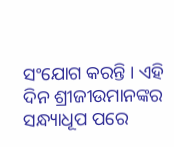ସଂଯୋଗ କରନ୍ତି । ଏହି ଦିନ ଶ୍ରୀଜୀଉମାନଙ୍କର ସନ୍ଧ୍ୟାଧୂପ ପରେ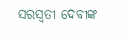ସରସ୍ୱତୀ ଦେବୀଙ୍କ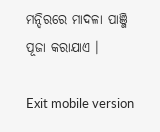ମନ୍ଦିରରେ ମାଦଳା ପାଞ୍ଜି ପୂଜା କରାଯାଏ ।

Exit mobile version